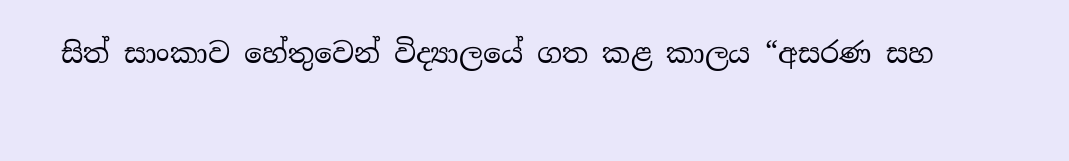සිත් සාංකාව හේතුවෙන් විද්‍යාලයේ ගත කළ කාලය “අසරණ සහ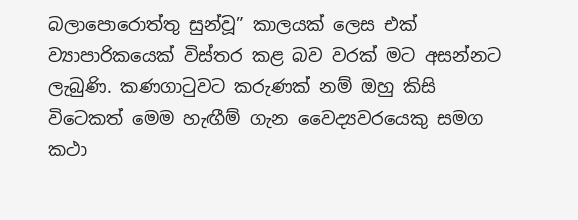බලාපොරොත්තු සුන්වූ” කාලයක් ලෙස එක් ව්‍යාපාරිකයෙක් විස්තර කළ බව වරක් මට අසන්නට ලැබුණි. කණගාටුවට කරුණක් නම් ඔහු කිසි විටෙකත් මෙම හැඟීම් ගැන වෛද්‍යවරයෙකු සමග කථා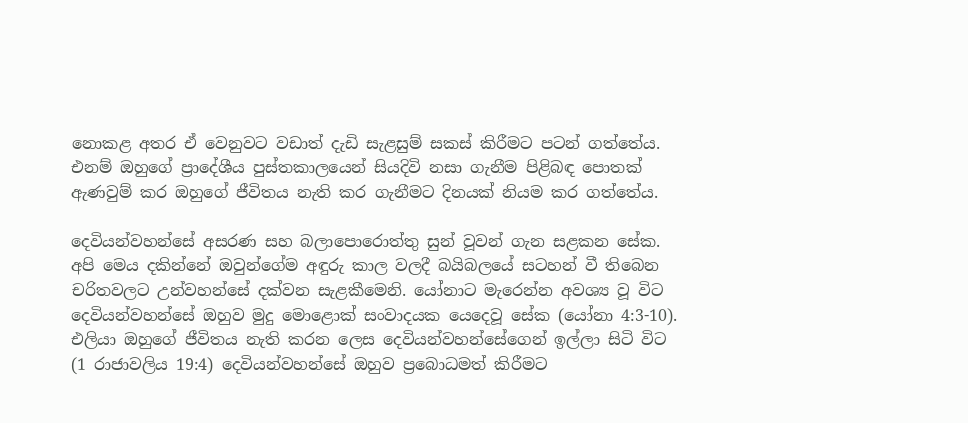නොකළ අතර ඒ වෙනුවට වඩාත් දැඩි සැළසුම් සකස් කිරීමට පටන් ගත්තේය. එනම් ඔහුගේ ප්‍රාදේශීය පුස්තකාලයෙන් සියදිවි නසා ගැනීම පිළිබඳ පොතක් ඇණවුම් කර ඔහුගේ ජීවිතය නැති කර ගැනීමට දිනයක් නියම කර ගත්තේය.

දෙවියන්වහන්සේ අසරණ සහ බලාපොරොත්තු සුන් වූවන් ගැන සළකන සේක. අපි මෙය දකින්නේ ඔවුන්ගේම අඳුරු කාල වලදී බයිබලයේ සටහන් වී තිබෙන චරිතවලට උන්වහන්සේ දක්වන සැළකීමෙනි. යෝනාට මැරෙන්න අවශ්‍ය වූ විට දෙවියන්වහන්සේ ඔහුව මුදු මොළොක් සංවාදයක යෙදෙවූ සේක (යෝනා 4:3-10). එලියා ඔහුගේ ජීවිතය නැති කරන ලෙස දෙවියන්වහන්සේගෙන් ඉල්ලා සිටි විට (1 රාජාවලිය 19:4) දෙවියන්වහන්සේ ඔහුව ප්‍රබොධමත් කිරීමට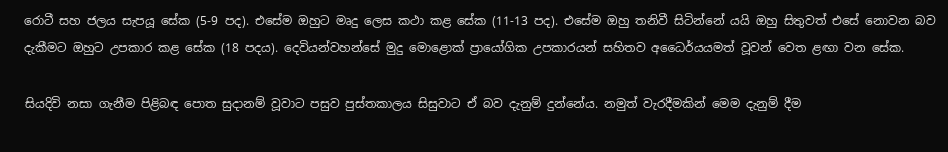රොටී සහ ජලය සැපයූ සේක (5-9 පද). එසේම ඔහුට මෘදු ලෙස කථා කළ සේක (11-13 පද). එසේම ඔහු තනිවී සිටින්නේ යයි ඔහු සිතුවත් එසේ නොවන බව දැකීමට ඔහුට උපකාර කළ සේක (18 පදය). දෙවියන්වහන්සේ මුදු මොළොක් ප්‍රායෝගික උපකාරයන් සහිතව අධෛර්යයමත් වූවන් වෙත ළඟා වන සේක.

සියදිවි නසා ගැනීම පිළිබඳ පොත සුදානම් වූවාට පසුව පුස්තකාලය සිසුවාට ඒ බව දැනුම් දුන්නේය. නමුත් වැරදීමකින් මෙම දැනුම් දීම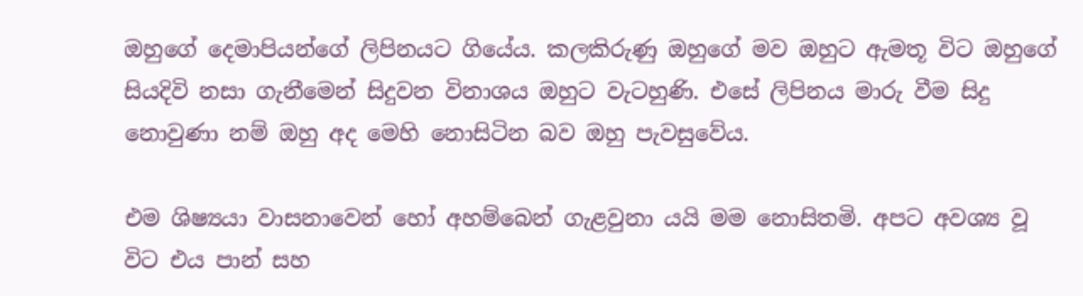ඔහුගේ දෙමාපියන්ගේ ලිපිනයට ගියේය. කලකිරුණු ඔහුගේ මව ඔහුට ඇමතූ විට ඔහුගේ සියදිවි නසා ගැනීමෙන් සිදුවන විනාශය ඔහුට වැටහුණි. එසේ ලිපිනය මාරු වීම සිදු නොවුණා නම් ඔහු අද මෙහි නොසිටින බව ඔහු පැවසුවේය.

එම ශිෂ්‍යයා වාසනාවෙන් හෝ අහම්බෙන් ගැළවුනා යයි මම නොසිතමි. අපට අවශ්‍ය වූ විට එය පාන් සහ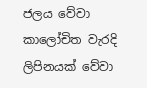ජලය වේවා කාලෝචිත වැරදි ලිපිනයක් වේවා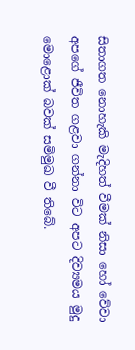සිතාගත නොහැකි මැදිහත් වීමක් නිසා හෝ වේවා අපගේ ජීවිත ගළවා ගන්නා විට අපට දිව්‍යමය මුදු මොළොක් බවක් සමිමුඛ වී තිබේ.